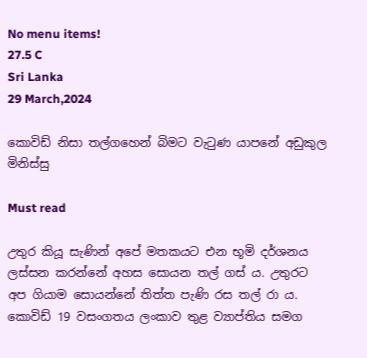No menu items!
27.5 C
Sri Lanka
29 March,2024

කොවිඩ් නිසා තල්ගහෙන් බිමට වැටුණ යාපනේ අඩුකුල මිනිස්සු

Must read

උතුර කියූ සැණින් අපේ මතකයට එන භූමි දර්ශනය ලස්සන කරන්නේ අහස සොයන තල් ගස් ය. උතුරට අප ගියාම සොයන්නේ තිත්ත පැණි රස තල් රා ය. කොවිඩ් 19 වසංගතය ලංකාව තුළ ව්‍යාප්තිය සමග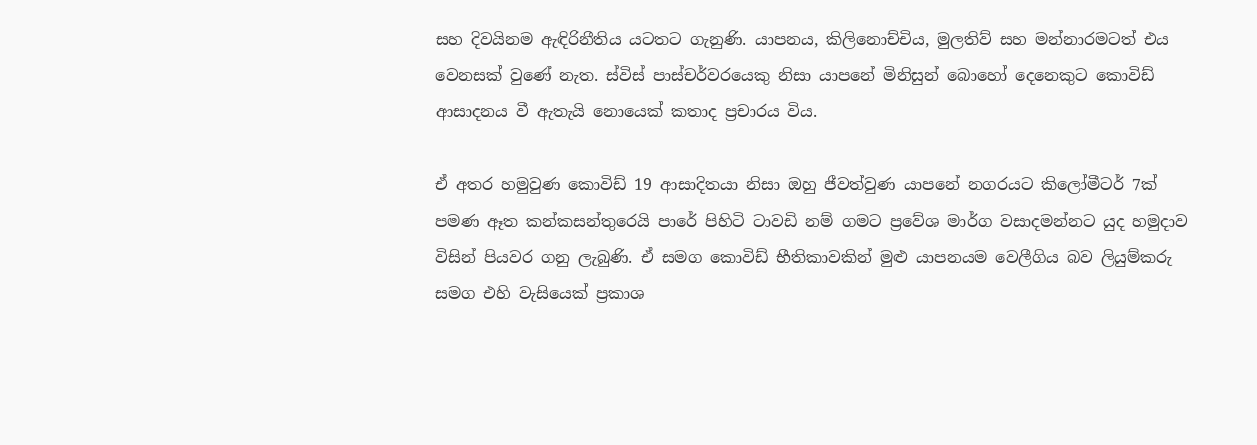සහ දිවයිනම ඇඳිරිනීතිය යටතට ගැනුණි. යාපනය, කිලිනොච්චිය, මුලතිව් සහ මන්නාරමටත් එය වෙනසක් වුණේ නැත. ස්විස් පාස්චර්වරයෙකු නිසා යාපනේ මිනිසුන් බොහෝ දෙනෙකුට කොවිඩ් ආසාදනය වී ඇතැයි නොයෙක් කතාද ප්‍රචාරය විය.

ඒ අතර හමුවුණ කොවිඩ් 19 ආසාදිතයා නිසා ඔහු ජීවත්වුණ යාපනේ නගරයට කිලෝමීටර් 7ක් පමණ ඈත කන්කසන්තුරෙයි පාරේ පිහිටි ටාවඩි නම් ගමට ප්‍රවේශ මාර්ග වසාදමන්නට යුද හමුදාව විසින් පියවර ගනු ලැබුණි. ඒ සමග කොවිඩ් භීතිකාවකින් මුළු යාපනයම වෙලීගිය බව ලියුම්කරු සමග එහි වැසියෙක් ප්‍රකාශ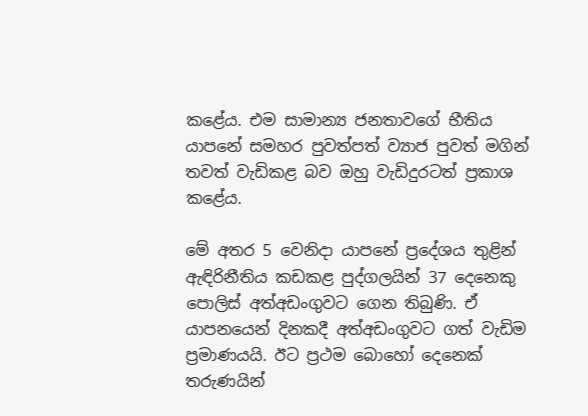කළේය. එම සාමාන්‍ය ජනතාවගේ භීතිය යාපනේ සමහර පුවත්පත් ව්‍යාජ පුවත් මගින් තවත් වැඩිකළ බව ඔහු වැඩිදුරටත් ප්‍රකාශ කළේය.

මේ අතර 5 වෙනිදා යාපනේ ප්‍රදේශය තුළින් ඇඳිරිනීතිය කඩකළ පුද්ගලයින් 37 දෙනෙකු පොලිස් අත්අඩංගුවට ගෙන තිබුණි. ඒ යාපනයෙන් දිනකදී අත්අඩංගුවට ගත් වැඩිම ප්‍රමාණයයි. ඊට ප්‍රථම බොහෝ දෙනෙක් තරුණයින්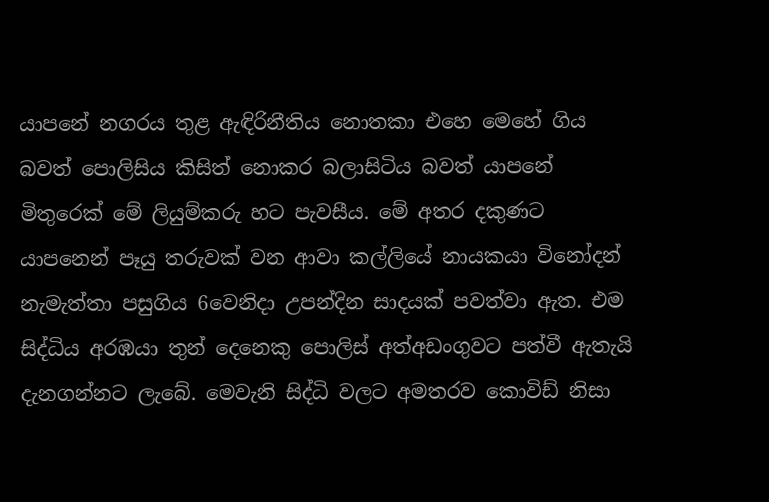යාපනේ නගරය තුළ ඇඳිරිනීතිය නොතකා එහෙ මෙහේ ගිය බවත් පොලිසිය කිසිත් නොකර බලාසිටිය බවත් යාපනේ මිතුරෙක් මේ ලියුම්කරු හට පැවසීය. මේ අතර දකුණට යාපනෙන් පෑයු තරුවක් වන ආවා කල්ලියේ නායකයා විනෝදන් නැමැත්තා පසුගිය 6වෙනිදා උපන්දින සාදයක් පවත්වා ඇත. එම සිද්ධිය අරඹයා තුන් දෙනෙකු පොලිස් අත්අඩංගුවට පත්වී ඇතැයි දැනගන්නට ලැබේ. මෙවැනි සිද්ධි වලට අමතරව කොවිඩ් නිසා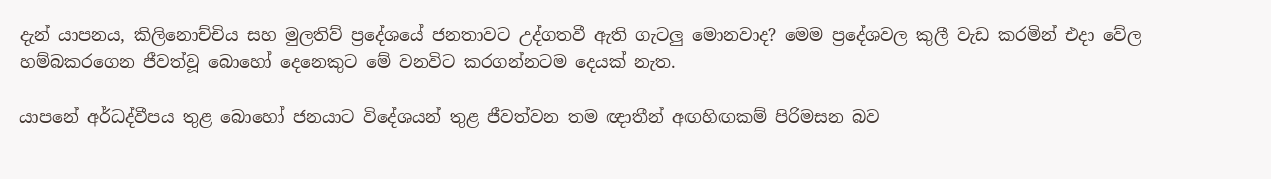දැන් යාපනය, කිලිනොච්චිය සහ මුලතිව් ප්‍රදේශයේ ජනතාවට උද්ගතවී ඇති ගැටලු මොනවාද? මෙම ප්‍රදේශවල කුලී වැඩ කරමින් එදා වේල හම්බකරගෙන ජීවත්වූ බොහෝ දෙනෙකුට මේ වනවිට කරගන්නටම දෙයක් නැත.

යාපනේ අර්ධද්වීපය තුළ බොහෝ ජනයාට විදේශයන් තුළ ජීවත්වන තම ඥාතීන් අඟහිඟකම් පිරිමසන බව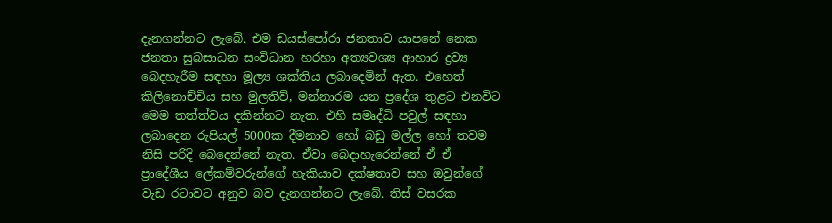දැනගන්නට ලැබේ. එම ඩයස්පෝරා ජනතාව යාපනේ නෙක ජනතා සුබසාධන සංවිධාන හරහා අත්‍යවශ්‍ය ආහාර ද්‍රව්‍ය බෙදහැරීම සඳහා මූල්‍ය ශක්තිය ලබාදෙමින් ඇත. එහෙත් කිලිනොච්චිය සහ මුලතිව්, මන්නාරම යන ප්‍රදේශ තුළට එනවිට මෙම තත්ත්වය දකින්නට නැත. එහි සමෘද්ධි පවුල් සඳහා ලබාදෙන රුපියල් 5000ක දීමනාව හෝ බඩු මල්ල හෝ තවම නිසි පරිදි බෙදෙන්නේ නැත. ඒවා බෙදාහැරෙන්නේ ඒ ඒ ප්‍රාදේශීය ලේකම්වරුන්ගේ හැකියාව දක්ෂතාව සහ ඔවුන්ගේ වැඩ රටාවට අනුව බව දැනගන්නට ලැබේ. තිස් වසරක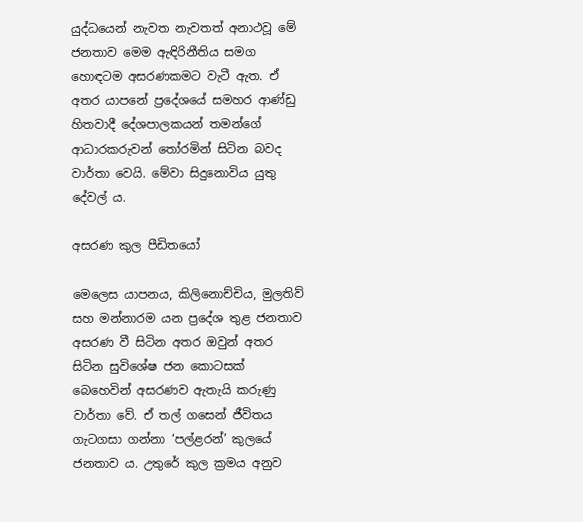යුද්ධයෙන් නැවත නැවතත් අනාථවූ මේ ජනතාව මෙම ඇඳිරිනීතිය සමග හොඳටම අසරණකමට වැටී ඇත. ඒ අතර යාපනේ ප්‍රදේශයේ සමහර ආණ්ඩු හිතවාදී දේශපාලකයන් තමන්ගේ ආධාරකරුවන් තෝරමින් සිටින බවද වාර්තා වෙයි. මේවා සිදුනොවිය යුතු දේවල් ය.

අසරණ කුල පීඩිතයෝ

මෙලෙස යාපනය, කිලිනොච්චිය, මුලතිව් සහ මන්නාරම යන ප්‍රදේශ තුළ ජනතාව අසරණ වී සිටින අතර ඔවුන් අතර සිටින සුවිශේෂ ජන කොටසක් බෙහෙවින් අසරණව ඇතැයි කරුණු වාර්තා වේ. ඒ තල් ගසෙන් ජීවිතය ගැටගසා ගන්නා ‘පල්ළරන්’ කුලයේ ජනතාව ය. උතුරේ කුල ක්‍රමය අනුව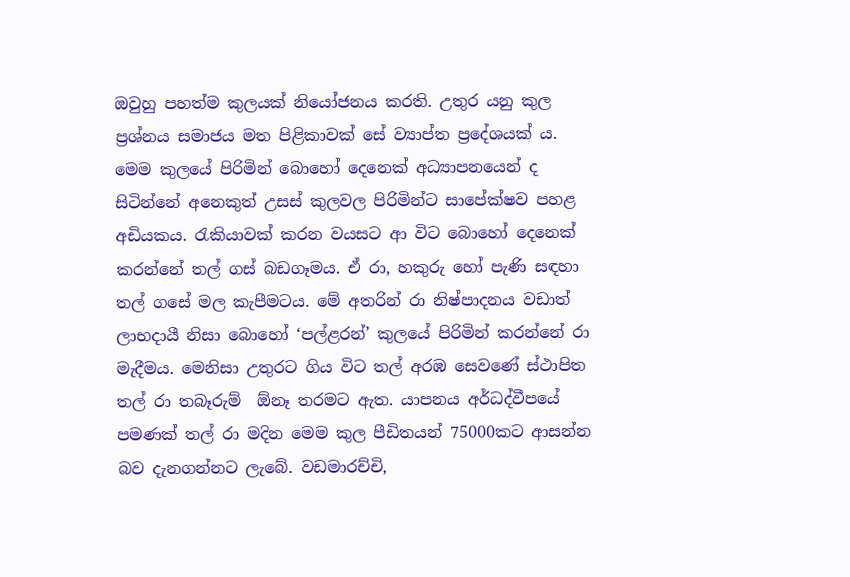ඔවුහු පහත්ම කුලයක් නියෝජනය කරති. උතුර යනු කුල ප්‍රශ්නය සමාජය මත පිළිකාවක් සේ ව්‍යාප්ත ප්‍රදේශයක් ය. මෙම කුලයේ පිරිමින් බොහෝ දෙනෙක් අධ්‍යාපනයෙන් ද සිටින්නේ අනෙකුත් උසස් කුලවල පිරිමින්ට සාපේක්ෂව පහළ අඩියකය. රැකියාවක් කරන වයසට ආ විට බොහෝ දෙනෙක් කරන්නේ තල් ගස් බඩගෑමය. ඒ රා, හකුරු හෝ පැණි සඳහා තල් ගසේ මල කැපීමටය. මේ අතරින් රා නිෂ්පාදනය වඩාත් ලාභදායී නිසා බොහෝ ‘පල්ළරන්’ කුලයේ පිරිමින් කරන්නේ රා මැදීමය. මෙනිසා උතුරට ගිය විට තල් අරඹ සෙවණේ ස්ථාපිත තල් රා තබෑරුම්  ඕනෑ තරමට ඇත. යාපනය අර්ධද්වීපයේ පමණක් තල් රා මදින මෙම කුල පීඩිතයන් 75000කට ආසන්න බව දැනගන්නට ලැබේ. වඩමාරච්චි,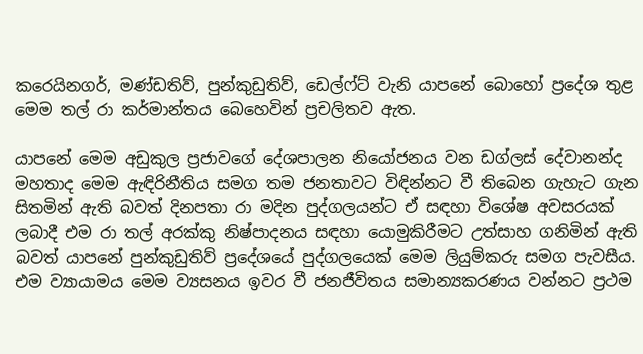කරෙයිනගර්, මණ්ඩතිව්, පුන්කුඩුතිව්, ඩෙල්ෆ්ට් වැනි යාපනේ බොහෝ ප්‍රදේශ තුළ මෙම තල් රා කර්මාන්තය බෙහෙවින් ප්‍රචලිතව ඇත.

යාපනේ මෙම අඩුකුල ප්‍රජාවගේ දේශපාලන නියෝජනය වන ඩග්ලස් දේවානන්ද මහතාද මෙම ඇඳිරිනීතිය සමග තම ජනතාවට විඳින්නට වී තිබෙන ගැහැට ගැන සිතමින් ඇති බවත් දිනපතා රා මදින පුද්ගලයන්ට ඒ සඳහා විශේෂ අවසරයක් ලබාදී එම රා තල් අරක්කු නිෂ්පාදනය සඳහා යොමුකිරීමට උත්සාහ ගනිමින් ඇති බවත් යාපනේ පුන්කුඩුතිව් ප්‍රදේශයේ පුද්ගලයෙක් මෙම ලියුම්කරු සමග පැවසීය. එම ව්‍යායාමය මෙම ව්‍යසනය ඉවර වී ජනජීවිතය සමාන්‍යකරණය වන්නට ප්‍රථම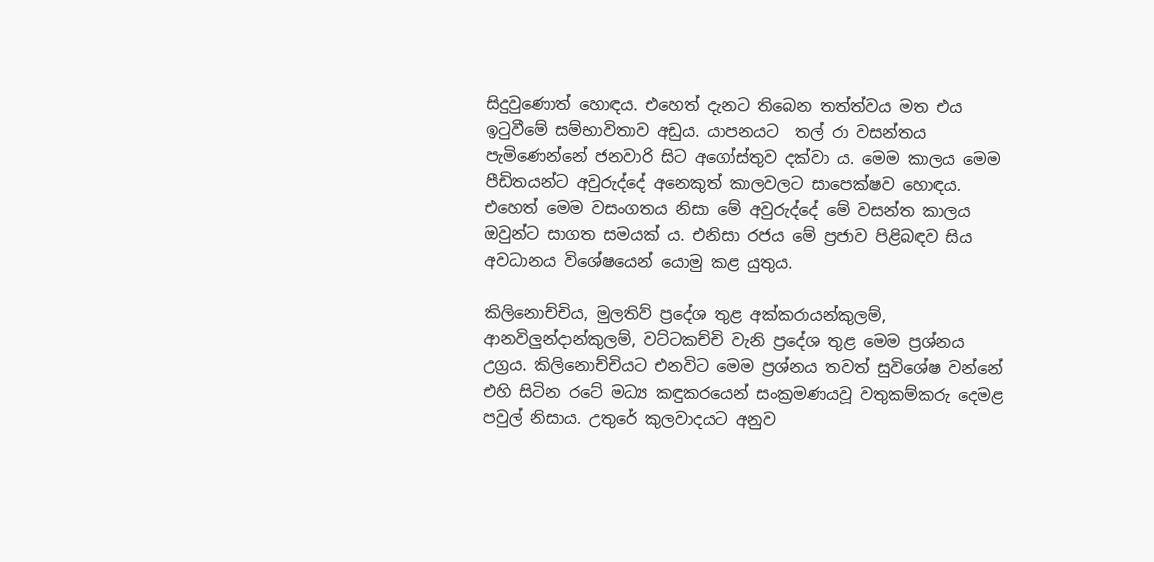සිදුවුණොත් හොඳය. එහෙත් දැනට තිබෙන තත්ත්වය මත එය ඉටුවීමේ සම්භාවිතාව අඩුය. යාපනයට  තල් රා වසන්තය පැමිණෙන්නේ ජනවාරි සිට අගෝස්තුව දක්වා ය. මෙම කාලය මෙම පීඩිතයන්ට අවුරුද්දේ අනෙකුත් කාලවලට සාපෙක්ෂව හොඳය. එහෙත් මෙම වසංගතය නිසා මේ අවුරුද්දේ මේ වසන්ත කාලය ඔවුන්ට සාගත සමයක් ය. එනිසා රජය මේ ප්‍රජාව පිළිබඳව සිය අවධානය විශේෂයෙන් යොමු කළ යුතුය.

කිලිනොච්චිය, මුලතිව් ප්‍රදේශ තුළ අක්කරායන්කුලම්, ආනවිලුන්දාන්කුලම්, වට්ටකච්චි වැනි ප්‍රදේශ තුළ මෙම ප්‍රශ්නය උග්‍රය. කිලිනොච්චියට එනවිට මෙම ප්‍රශ්නය තවත් සුවිශේෂ වන්නේ එහි සිටින රටේ මධ්‍ය කඳුකරයෙන් සංක්‍රමණයවූ වතුකම්කරු දෙමළ පවුල් නිසාය. උතුරේ කුලවාදයට අනුව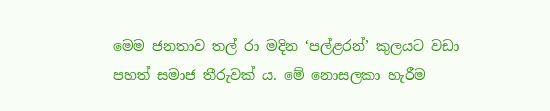මෙම ජනතාව තල් රා මදින ‘පල්ළරන්’ කුලයට වඩා පහත් සමාජ තීරුවක් ය. මේ නොසලකා හැරීම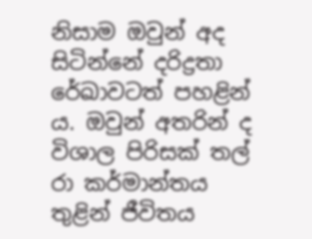නිසාම ඔවුන් අද සිටින්නේ දරිද්‍රතා රේඛාවටත් පහළින් ය. ඔවුන් අතරින් ද විශාල පිරිසක් තල් රා කර්මාන්තය තුළින් ජීවිතය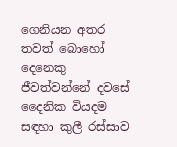ගෙනියන අතර තවත් බොහෝ දෙනෙකු ජීවත්වන්නේ දවසේ දෛනික වියදම සඳහා කුලී රස්සාව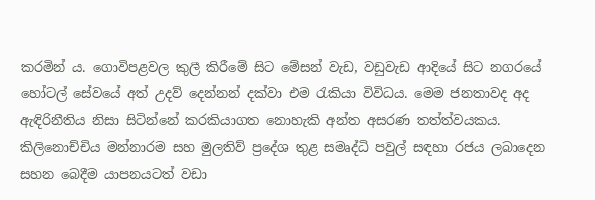කරමින් ය. ගොවිපළවල කුලී කිරීමේ සිට මේසන් වැඩ, වඩුවැඩ ආදියේ සිට නගරයේ හෝටල් සේවයේ අත් උදව් දෙන්නන් දක්වා එම රැකියා විවිධය. මෙම ජනතාවද අද ඇඳිරිනීතිය නිසා සිටින්නේ කරකියාගත නොහැකි අන්ත අසරණ තත්ත්වයකය. කිලිනොච්චිය මන්නාරම සහ මුලතිව් ප්‍රදේශ තුළ සමෘද්ධි පවුල් සඳහා රජය ලබාදෙන සහන බෙදීම යාපනයටත් වඩා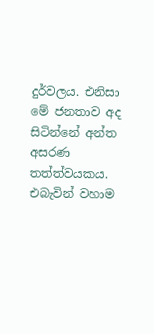දුර්වලය. එනිසා මේ ජනතාව අද සිටින්නේ අන්ත අසරණ තත්ත්වයකය. එබැවින් වහාම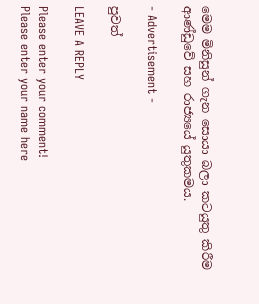මෙම මිනිසුන් ගැන සොයා බලා කටයුතු කිරීම ආණ්ඩුවේ සහ රාජ්‍යයේ යුතුකමය.

- Advertisement -

පුවත්

LEAVE A REPLY

Please enter your comment!
Please enter your name here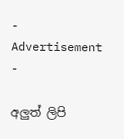- Advertisement -

අලුත් ලිපි